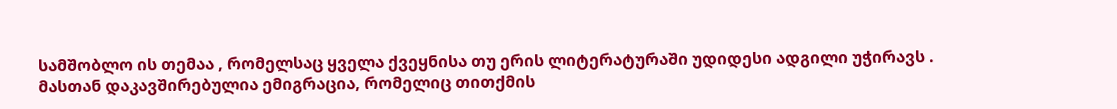სამშობლო ის თემაა , რომელსაც ყველა ქვეყნისა თუ ერის ლიტერატურაში უდიდესი ადგილი უჭირავს . მასთან დაკავშირებულია ემიგრაცია, რომელიც თითქმის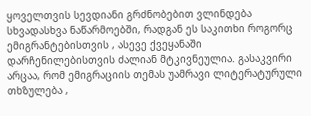ყოველთვის სევდიანი გრძნობებით ვლინდება სხვადასხვა ნაწარმოებში, რადგან ეს საკითხი როგორც ემიგრანტებისთვის , ასევე ქვეყანაში დარჩენილებისთვის ძალიან მტკივნეულია. გასაკვირი არცაა, რომ ემიგრაციის თემას უამრავი ლიტერატურული თხზულება ,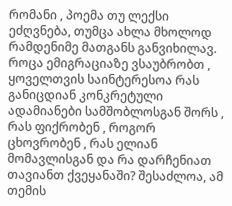რომანი , პოემა თუ ლექსი ეძღვნება, თუმცა ახლა მხოლოდ რამდენიმე მათგანს განვიხილავ.
როცა ემიგრაციაზე ვსაუბრობთ , ყოველთვის საინტერესოა რას განიცდიან კონკრეტული ადამიანები სამშობლოსგან შორს , რას ფიქრობენ , როგორ ცხოვრობენ , რას ელიან მომავლისგან და რა დარჩენიათ თავიანთ ქვეყანაში? შესაძლოა, ამ თემის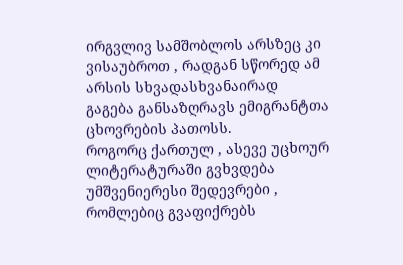ირგვლივ სამშობლოს არსზეც კი ვისაუბროთ , რადგან სწორედ ამ არსის სხვადასხვანაირად გაგება განსაზღრავს ემიგრანტთა ცხოვრების პათოსს.
როგორც ქართულ , ასევე უცხოურ ლიტერატურაში გვხვდება უმშვენიერესი შედევრები , რომლებიც გვაფიქრებს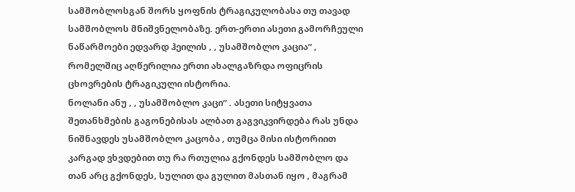სამშობლოსგან შორს ყოფნის ტრაგიკულობასა თუ თავად სამშობლოს მნიშვნელობაზე. ერთ-ერთი ასეთი გამორჩეული ნაწარმოები ედვარდ ჰეილის , , უსამშობლო კაცია” , რომელშიც აღწერილია ერთი ახალგაზრდა ოფიცრის ცხოვრების ტრაგიკული ისტორია.
ნოლანი ანუ , , უსამშობლო კაცი” . ასეთი სიტყვათა შეთანხმების გაგონებისას ალბათ გაგვიკვირდება რას უნდა ნიშნავდეს უსამშობლო კაცობა , თუმცა მისი ისტორიით კარგად ვხვდებით თუ რა რთულია გქონდეს სამშობლო და თან არც გქონდეს, სულით და გულით მასთან იყო , მაგრამ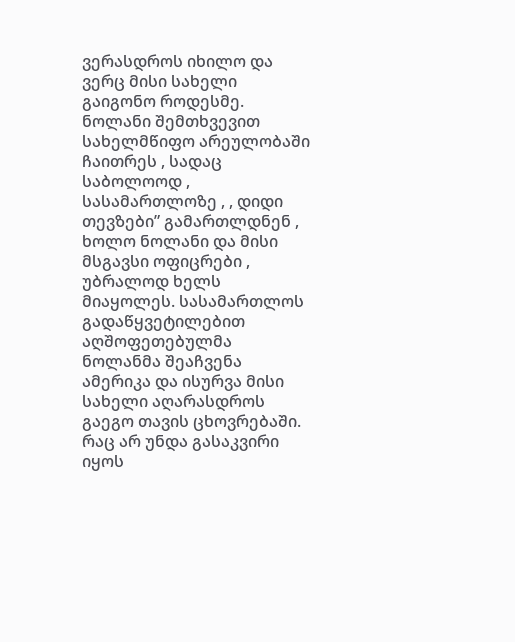ვერასდროს იხილო და ვერც მისი სახელი გაიგონო როდესმე. ნოლანი შემთხვევით სახელმწიფო არეულობაში ჩაითრეს , სადაც საბოლოოდ , სასამართლოზე , , დიდი თევზები” გამართლდნენ , ხოლო ნოლანი და მისი მსგავსი ოფიცრები , უბრალოდ ხელს მიაყოლეს. სასამართლოს გადაწყვეტილებით აღშოფეთებულმა ნოლანმა შეაჩვენა ამერიკა და ისურვა მისი სახელი აღარასდროს გაეგო თავის ცხოვრებაში. რაც არ უნდა გასაკვირი იყოს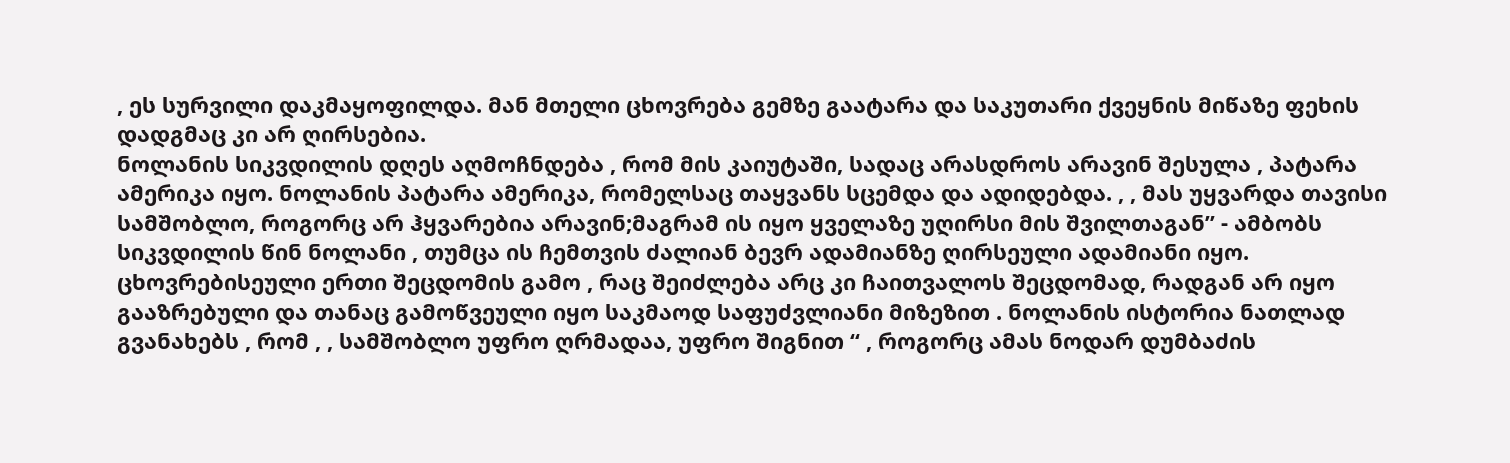, ეს სურვილი დაკმაყოფილდა. მან მთელი ცხოვრება გემზე გაატარა და საკუთარი ქვეყნის მიწაზე ფეხის დადგმაც კი არ ღირსებია.
ნოლანის სიკვდილის დღეს აღმოჩნდება , რომ მის კაიუტაში, სადაც არასდროს არავინ შესულა , პატარა ამერიკა იყო. ნოლანის პატარა ამერიკა, რომელსაც თაყვანს სცემდა და ადიდებდა. , , მას უყვარდა თავისი სამშობლო, როგორც არ ჰყვარებია არავინ;მაგრამ ის იყო ყველაზე უღირსი მის შვილთაგან” - ამბობს სიკვდილის წინ ნოლანი , თუმცა ის ჩემთვის ძალიან ბევრ ადამიანზე ღირსეული ადამიანი იყო. ცხოვრებისეული ერთი შეცდომის გამო , რაც შეიძლება არც კი ჩაითვალოს შეცდომად, რადგან არ იყო გააზრებული და თანაც გამოწვეული იყო საკმაოდ საფუძვლიანი მიზეზით . ნოლანის ისტორია ნათლად გვანახებს , რომ , , სამშობლო უფრო ღრმადაა, უფრო შიგნით “ , როგორც ამას ნოდარ დუმბაძის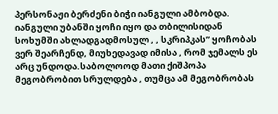პერსონაჟი ბერძენი ბიჭი იანგული ამბობდა.
იანგული უბანში ყოჩი იყო და თბილისიდან სოხუმში ახლადგადმოსულ , , სკრიპკას” ყოჩობას ვერ შეარჩენდ, მიუხედავად იმისა , რომ ჯემალს ეს არც უნდოდა.საბოლოოდ მათი ქიშპოპა მეგობრობით სრულდება , თუმცა ამ მეგობრობას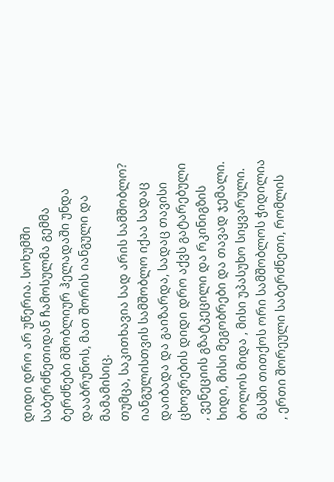დიდი დრო არ უწერია. სოხუმში საბერძნეთიდან ჩამოსულმა გემმა ბერძნები მშობლიურ ჰელადაში უნდა დააბრუნოს, მათ შორის იანგული და მამამისიც.
თუმცა, საკითხავია სად არის სამშობლო? იანგულისთვის სამშობლო იქაა სადაც დაიბადა და გაიზარდა, სადაც თავისი ცხოვრების დიდი დრო აქვს გატარებული , ვენეციის გზატკეცილი და რკინიგზის ხიდი, მისი მეგობრები და თავად ჯემალი. ბოლოს მიდა , მისი უპასუხო სიყვარული. მასში თითქოს ორი სამშობლოს ჭიდილია , ერთი შორეული საბერძნეთი, რომლის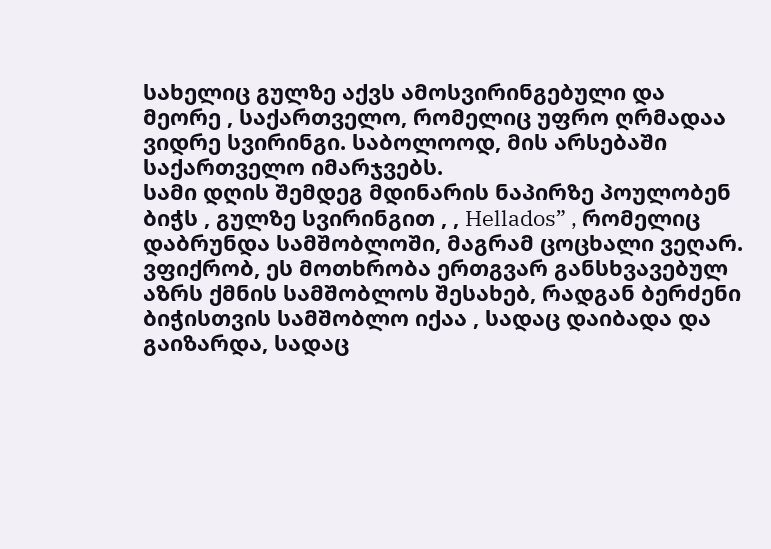სახელიც გულზე აქვს ამოსვირინგებული და მეორე , საქართველო, რომელიც უფრო ღრმადაა ვიდრე სვირინგი. საბოლოოდ, მის არსებაში საქართველო იმარჯვებს.
სამი დღის შემდეგ მდინარის ნაპირზე პოულობენ ბიჭს , გულზე სვირინგით , , Hellados” , რომელიც დაბრუნდა სამშობლოში, მაგრამ ცოცხალი ვეღარ. ვფიქრობ, ეს მოთხრობა ერთგვარ განსხვავებულ აზრს ქმნის სამშობლოს შესახებ, რადგან ბერძენი ბიჭისთვის სამშობლო იქაა , სადაც დაიბადა და გაიზარდა, სადაც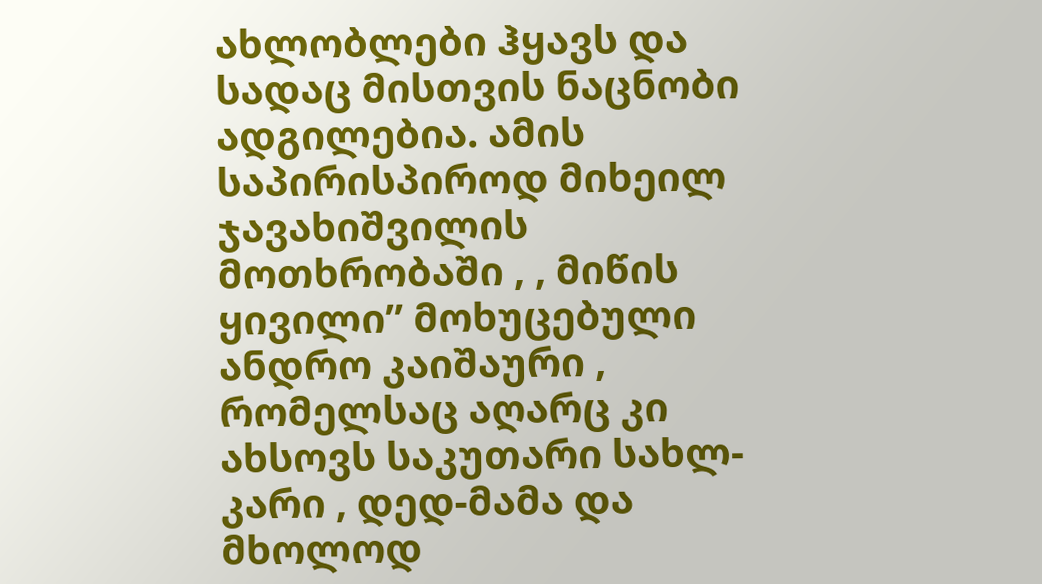ახლობლები ჰყავს და სადაც მისთვის ნაცნობი ადგილებია. ამის საპირისპიროდ მიხეილ ჯავახიშვილის მოთხრობაში , , მიწის ყივილი” მოხუცებული ანდრო კაიშაური , რომელსაც აღარც კი ახსოვს საკუთარი სახლ-კარი , დედ-მამა და მხოლოდ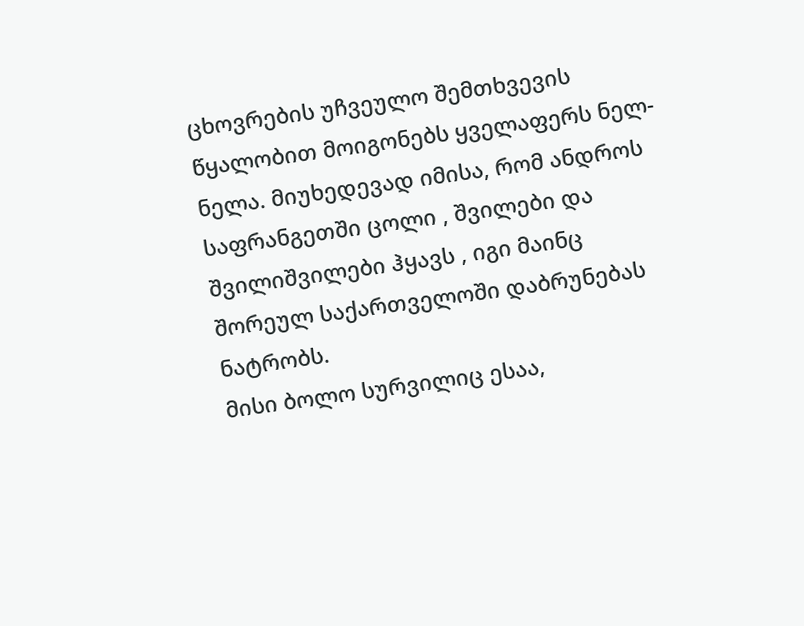ცხოვრების უჩვეულო შემთხვევის წყალობით მოიგონებს ყველაფერს ნელ-ნელა. მიუხედევად იმისა, რომ ანდროს საფრანგეთში ცოლი , შვილები და შვილიშვილები ჰყავს , იგი მაინც შორეულ საქართველოში დაბრუნებას ნატრობს.
მისი ბოლო სურვილიც ესაა,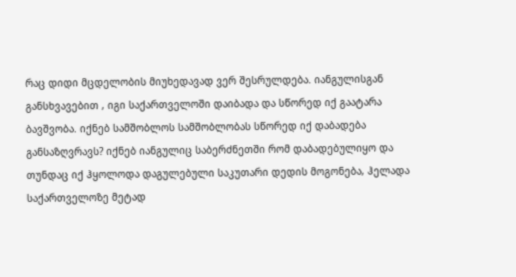რაც დიდი მცდელობის მიუხედავად ვერ შესრულდება. იანგულისგან განსხვავებით , იგი საქართველოში დაიბადა და სწორედ იქ გაატარა ბავშვობა. იქნებ სამშობლოს სამშობლობას სწორედ იქ დაბადება განსაზღვრავს? იქნებ იანგულიც საბერძნეთში რომ დაბადებულიყო და თუნდაც იქ ჰყოლოდა დაგულებული საკუთარი დედის მოგონება, ჰელადა საქართველოზე მეტად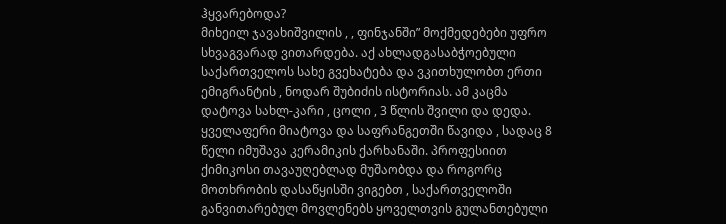ჰყვარებოდა?
მიხეილ ჯავახიშვილის , , ფინჯანში” მოქმედებები უფრო სხვაგვარად ვითარდება. აქ ახლადგასაბჭოებული საქართველოს სახე გვეხატება და ვკითხულობთ ერთი ემიგრანტის , ნოდარ შუბიძის ისტორიას. ამ კაცმა დატოვა სახლ-კარი , ცოლი , 3 წლის შვილი და დედა. ყველაფერი მიატოვა და საფრანგეთში წავიდა , სადაც 8 წელი იმუშავა კერამიკის ქარხანაში. პროფესიით ქიმიკოსი თავაუღებლად მუშაობდა და როგორც მოთხრობის დასაწყისში ვიგებთ , საქართველოში განვითარებულ მოვლენებს ყოველთვის გულანთებული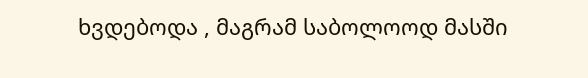ხვდებოდა , მაგრამ საბოლოოდ მასში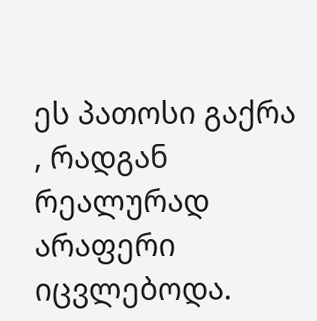ეს პათოსი გაქრა , რადგან რეალურად არაფერი იცვლებოდა.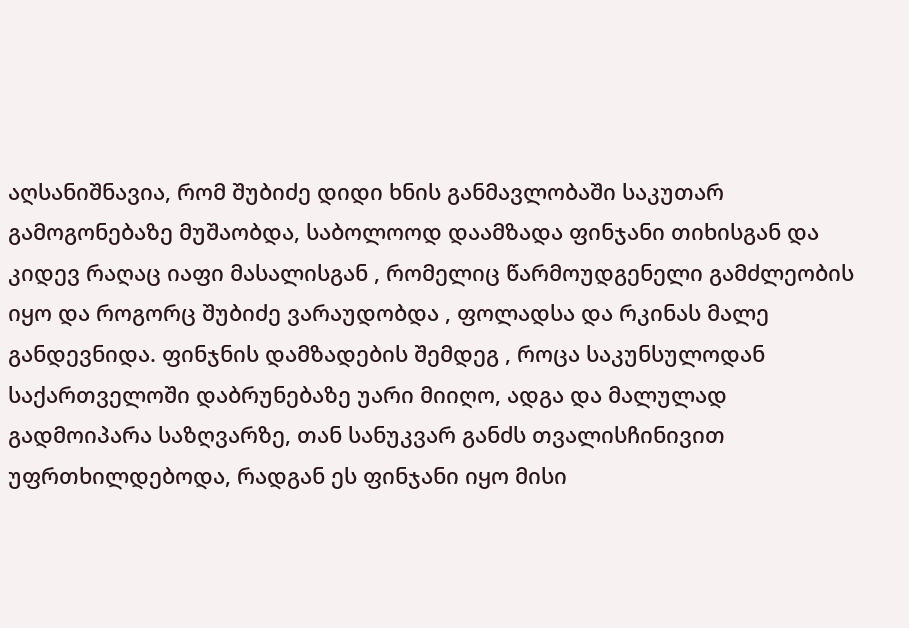აღსანიშნავია, რომ შუბიძე დიდი ხნის განმავლობაში საკუთარ გამოგონებაზე მუშაობდა, საბოლოოდ დაამზადა ფინჯანი თიხისგან და კიდევ რაღაც იაფი მასალისგან , რომელიც წარმოუდგენელი გამძლეობის იყო და როგორც შუბიძე ვარაუდობდა , ფოლადსა და რკინას მალე განდევნიდა. ფინჯნის დამზადების შემდეგ , როცა საკუნსულოდან საქართველოში დაბრუნებაზე უარი მიიღო, ადგა და მალულად გადმოიპარა საზღვარზე, თან სანუკვარ განძს თვალისჩინივით უფრთხილდებოდა, რადგან ეს ფინჯანი იყო მისი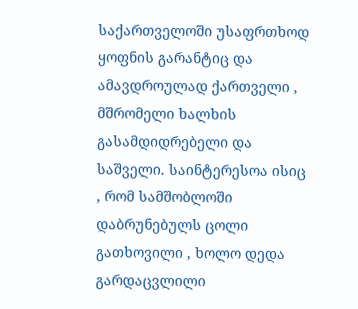საქართველოში უსაფრთხოდ ყოფნის გარანტიც და ამავდროულად ქართველი , მშრომელი ხალხის გასამდიდრებელი და საშველი. საინტერესოა ისიც , რომ სამშობლოში დაბრუნებულს ცოლი გათხოვილი , ხოლო დედა გარდაცვლილი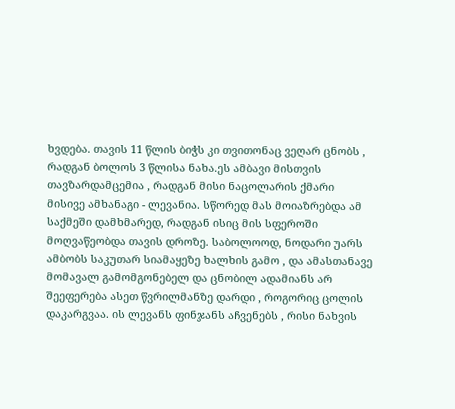ხვდება. თავის 11 წლის ბიჭს კი თვითონაც ვეღარ ცნობს , რადგან ბოლოს 3 წლისა ნახა.ეს ამბავი მისთვის თავზარდამცემია , რადგან მისი ნაცოლარის ქმარი მისივე ამხანაგი - ლევანია. სწორედ მას მოიაზრებდა ამ საქმეში დამხმარედ, რადგან ისიც მის სფეროში მოღვაწეობდა თავის დროზე. საბოლოოდ, ნოდარი უარს ამბობს საკუთარ სიამაყეზე ხალხის გამო , და ამასთანავე მომავალ გამომგონებელ და ცნობილ ადამიანს არ შეეფერება ასეთ წვრილმანზე დარდი , როგორიც ცოლის დაკარგვაა. ის ლევანს ფინჯანს აჩვენებს , რისი ნახვის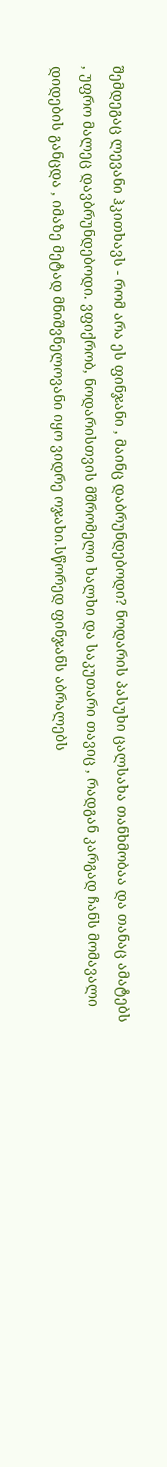შემდეგაც ლევანი ჰკითხავს - რომ არა ეს ფინჯანი , მაინც დაბრუნდებოდი? ნოდარის პასუხი ცალსახა თანხმობაა და თანაც ამატებს , უფრო მალეც დავბრუნდებოდი. ვფიქრობ, ნოდარისთვის მშრომელი ხალხი და საკუთარი თავიც , რადგან კარგად ჩანს მომავალი დიდების განცდა , იმაზე მეტად მნიშვნელოვანი იყო ვიდრე ოჯახი.სწორედ ფინჯანს აბრალებს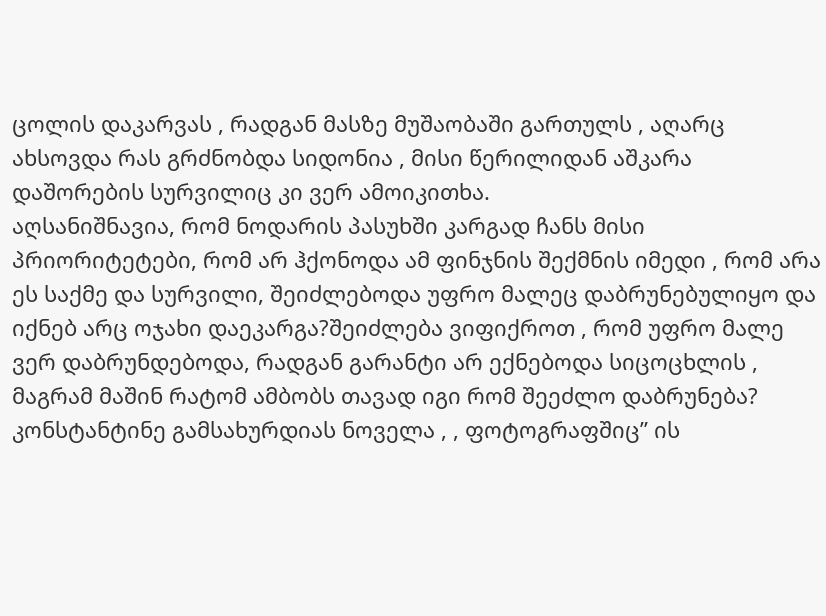ცოლის დაკარვას , რადგან მასზე მუშაობაში გართულს , აღარც ახსოვდა რას გრძნობდა სიდონია , მისი წერილიდან აშკარა დაშორების სურვილიც კი ვერ ამოიკითხა.
აღსანიშნავია, რომ ნოდარის პასუხში კარგად ჩანს მისი პრიორიტეტები, რომ არ ჰქონოდა ამ ფინჯნის შექმნის იმედი , რომ არა ეს საქმე და სურვილი, შეიძლებოდა უფრო მალეც დაბრუნებულიყო და იქნებ არც ოჯახი დაეკარგა?შეიძლება ვიფიქროთ , რომ უფრო მალე ვერ დაბრუნდებოდა, რადგან გარანტი არ ექნებოდა სიცოცხლის , მაგრამ მაშინ რატომ ამბობს თავად იგი რომ შეეძლო დაბრუნება?
კონსტანტინე გამსახურდიას ნოველა , , ფოტოგრაფშიც” ის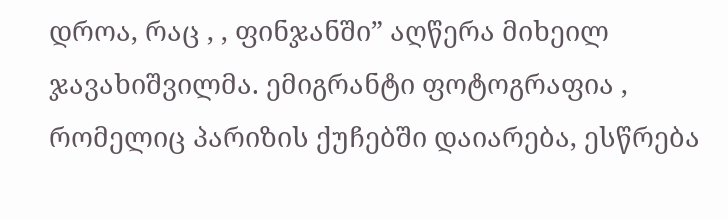დროა, რაც , , ფინჯანში” აღწერა მიხეილ ჯავახიშვილმა. ემიგრანტი ფოტოგრაფია , რომელიც პარიზის ქუჩებში დაიარება, ესწრება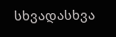სხვადასხვა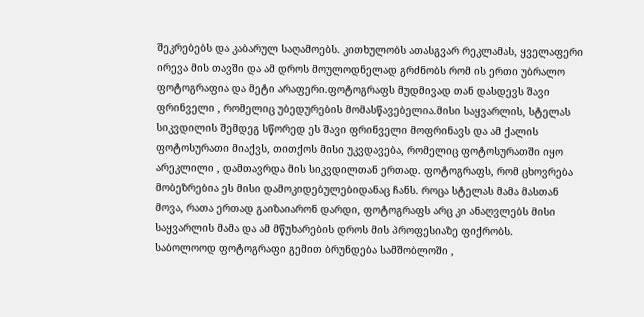შეკრებებს და კაბარულ საღამოებს. კითხულობს ათასგვარ რეკლამას, ყველაფერი ირევა მის თავში და ამ დროს მოულოდნელად გრძნობს რომ ის ერთი უბრალო ფოტოგრაფია და მეტი არაფერი.ფოტოგრაფს მუდმივად თან დასდევს შავი ფრინველი , რომელიც უბედურების მომასწავებელია.მისი საყვარლის, სტელას სიკვდილის შემდეგ სწორედ ეს შავი ფრინველი მოფრინავს და ამ ქალის ფოტოსურათი მიაქვს, თითქოს მისი უკვდავება, რომელიც ფოტოსურათში იყო არეკლილი , დამთავრდა მის სიკვდილთან ერთად. ფოტოგრაფს, რომ ცხოვრება მობეზრებია ეს მისი დამოკიდებულებიდანაც ჩანს. როცა სტელას მამა მასთან მოვა, რათა ერთად გაიზაიარონ დარდი, ფოტოგრაფს არც კი ანაღვლებს მისი საყვარლის მამა და ამ მწუხარების დროს მის პროფესიაზე ფიქრობს.
საბოლოოდ ფოტოგრაფი გემით ბრუნდება სამშობლოში ,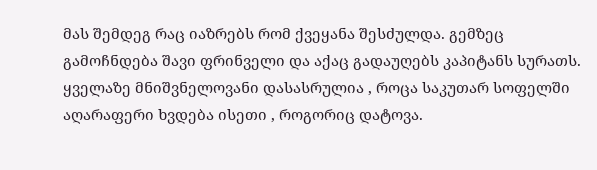მას შემდეგ რაც იაზრებს რომ ქვეყანა შესძულდა. გემზეც გამოჩნდება შავი ფრინველი და აქაც გადაუღებს კაპიტანს სურათს. ყველაზე მნიშვნელოვანი დასასრულია , როცა საკუთარ სოფელში აღარაფერი ხვდება ისეთი , როგორიც დატოვა.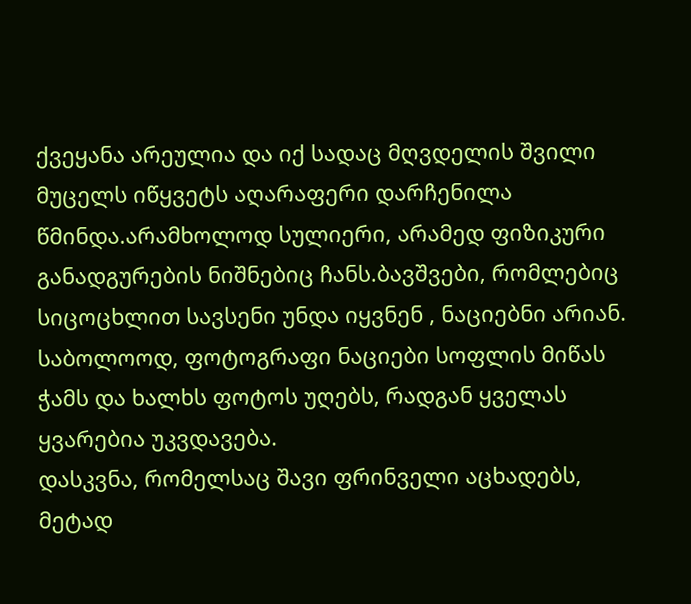ქვეყანა არეულია და იქ სადაც მღვდელის შვილი მუცელს იწყვეტს აღარაფერი დარჩენილა წმინდა.არამხოლოდ სულიერი, არამედ ფიზიკური განადგურების ნიშნებიც ჩანს.ბავშვები, რომლებიც სიცოცხლით სავსენი უნდა იყვნენ , ნაციებნი არიან. საბოლოოდ, ფოტოგრაფი ნაციები სოფლის მიწას ჭამს და ხალხს ფოტოს უღებს, რადგან ყველას ყვარებია უკვდავება.
დასკვნა, რომელსაც შავი ფრინველი აცხადებს, მეტად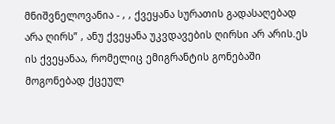მნიშვნელოვანია - , , ქვეყანა სურათის გადასაღებად არა ღირს” , ანუ ქვეყანა უკვდავების ღირსი არ არის.ეს ის ქვეყანაა, რომელიც ემიგრანტის გონებაში მოგონებად ქცეულ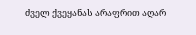ძველ ქვეყანას არაფრით აღარ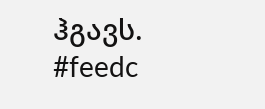ჰგავს.
#feedc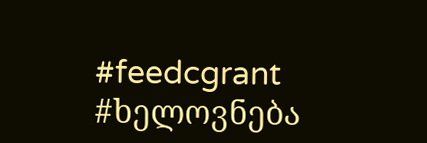#feedcgrant
#ხელოვნება